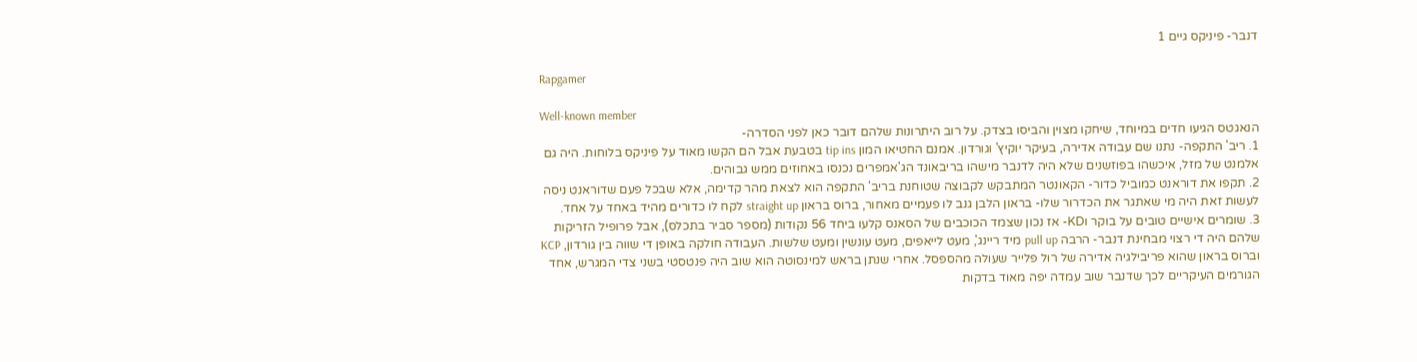דנבר- פיניקס גיים 1

Rapgamer

Well-known member
הנאגטס הגיעו חדים במיוחד, שיחקו מצוין והביסו בצדק. על רוב היתרונות שלהם דובר כאן לפני הסדרה-
1. ריב' התקפה- נתנו שם עבודה אדירה, בעיקר יוקיץ' וגורדון. אמנם החטיאו המון tip ins בטבעת אבל הם הקשו מאוד על פיניקס בלוחות. היה גם אלמנט של מזל, איכשהו בפוזשנים שלא היה לדנבר מישהו בריבאונד הג'אמפרים נכנסו באחוזים ממש גבוהים.
2. תקפו את דוראנט כמוביל כדור- הקאונטר המתבקש לקבוצה שטוחנת בריב' התקפה הוא לצאת מהר קדימה, אלא שבכל פעם שדוראנט ניסה לעשות זאת היה מי שאתגר את הכדרור שלו- בראון הלבן גנב לו פעמיים מאחור, ברוס בראון straight up לקח לו כדורים מהיד באחד על אחד.
3. שומרים אישיים טובים על בוקר וKD- אז נכון שצמד הכוכבים של הסאנס קלעו ביחד 56 נקודות (מספר סביר בתכלס), אבל פרופיל הזריקות שלהם היה די רצוי מבחינת דנבר- הרבה pull up מיד ריינג', מעט לייאפים, מעט עונשין ומעט שלשות. העבודה חולקה באופן די שווה בין גורדון, KCP וברוס בראון שהוא פריבילגיה אדירה של רול פלייר שעולה מהספסל. אחרי שנתן בראש למינסוטה הוא שוב היה פנטסטי בשני צדי המגרש, אחד הגורמים העיקריים לכך שדנבר שוב עמדה יפה מאוד בדקות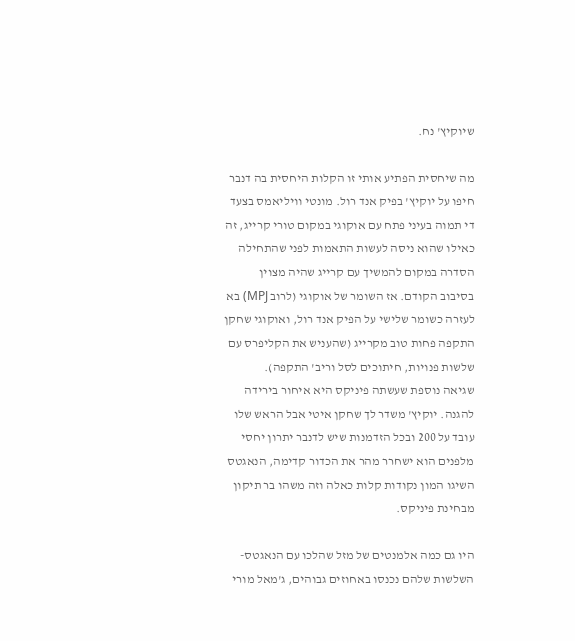שיוקיץ' נח.

מה שיחסית הפתיע אותי זו הקלות היחסית בה דנבר חיפו על יוקיץ' בפיק אנד רול. מונטי וויליאמס בצעד די תמוה בעיני פתח עם אוקוגי במקום טורי קרייג, זה כאילו שהוא ניסה לעשות התאמות לפני שהתחילה הסדרה במקום להמשיך עם קרייג שהיה מצוין בסיבוב הקודם. אז השומר של אוקוגי (לרוב MPJ) בא לעזרה כשומר שלישי על הפיק אנד רול, ואוקוגי שחקן התקפה פחות טוב מקרייג (שהעניש את הקליפרס עם שלשות פנויות, חיתוכים לסל וריב' התקפה).
שגיאה נוספת שעשתה פיניקס היא איחור בירידה להגנה. יוקיץ' משדר לך שחקן איטי אבל הראש שלו עובד על 200 ובכל הזדמנות שיש לדנבר יתרון יחסי מלפנים הוא ישחרר מהר את הכדור קדימה, הנאגטס השיגו המון נקודות קלות כאלה וזה משהו בר תיקון מבחינת פיניקס.

היו גם כמה אלמנטים של מזל שהלכו עם הנאגטס- השלשות שלהם נכנסו באחוזים גבוהים, ג'מאל מורי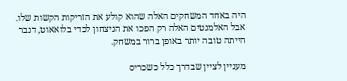היה באחד המשחקים האלה שהוא קולע את הזריקות הקשות שלו. אבל האלמנטים האלה רק הפכו את הניצחון לכדי בלואאוט, דנבר הייתה טובה יותר באופן ברור במשחק.

מעניין לציין שבדרך כלל כשכריס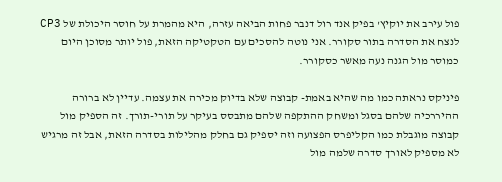פול עירב את יוקיץ' בפיק אנד רול דנבר פחות הביאה עזרה, היא מהמרת על חוסר היכולת של CP3 לנצח את הסדרה בתור סקורר. אני נוטה להסכים עם הטקטיקה הזאת, פול יותר מסוכן היום כמוסר מול הגנה נעה מאשר כסקורר.

פיניקס נראתה כמו מה שהיא באמת- קבוצה שלא בדיוק מכירה את עצמה. עדיין לא ברורה ההיררכיה שלהם בסגל ומשחק ההתקפה שלהם מתבסס בעיקר על תורי-תורך. זה הספיק מול קבוצה מוגבלת כמו הקליפרס הפצועה וזה יספיק גם בחלק מהלילות בסדרה הזאת, אבל זה מרגיש לא מספיק לאורך סדרה שלמה מול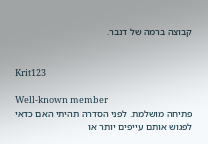קבוצה ברמה של דנבר.


Krit123

Well-known member
פתיחה מושלמת. לפני הסדרה תהיתי האם כדאי לפגוש אותם עייפים יותר או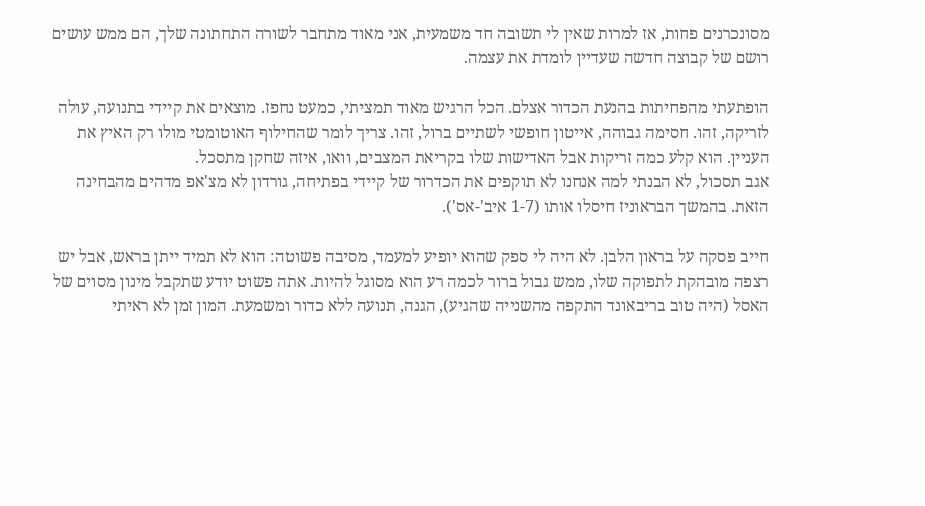מסונכרנים פחות, אז למרות שאין לי תשובה חד משמעית, אני מאוד מתחבר לשורה התחתונה שלך, הם ממש עושים רושם של קבוצה חדשה שעדיין לומדת את עצמה.

הופתעתי מהפחיתות בהנעת הכדור אצלם. הכל הרגיש מאוד תמציתי, כמעט נחפז. מוצאים את קיידי בתנועה, עולה לזריקה, זהו. חסימה גבוהה, אייטון חופשי לשתיים ברול, זהו. צריך לומר שהחילוף האוטומטי מולו רק האיץ את העניין. הוא קלע כמה זריקות אבל האדישות שלו בקריאת המצבים, וואו, איזה שחקן מתסכל.
אגב תסכול, לא הבנתי למה אנחנו לא תוקפים את הכדרור של קיידי בפתיחה, גורדון לא מצ'אפ מדהים מהבחינה הזאת. בהמשך הבראוניז חיסלו אותו (1-7 איב'-אס').

חייב פסקה על בראון הלבן. לא היה לי ספק שהוא יופיע למעמד, מסיבה פשוטה: הוא לא תמיד ייתן בראש, אבל יש רצפה מובהקת לתפוקה שלו, ממש גבול ברור לכמה רע הוא מסוגל להיות. אתה פשוט יודע שתקבל מינון מסוים של האסל (היה טוב בריבאונד התקפה מהשנייה שהגיע), הגנה, תנועה ללא כדור ומשמעת. המון זמן לא ראיתי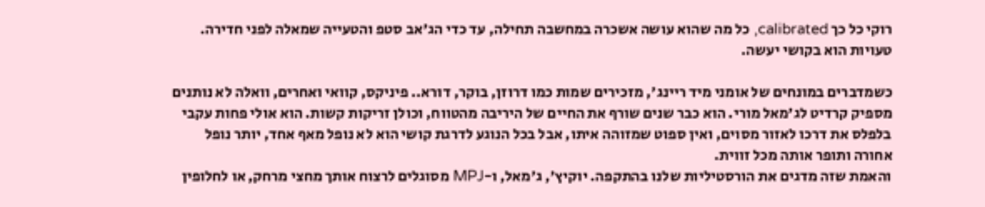רוקי כל כך calibrated, כל מה שהוא עושה אשכרה במחשבה תחילה, עד כדי הג'אב סטפ והטעייה שמאלה לפני חדירה. טעויות הוא בקושי יעשה.

כשמדברים במונחים של אומני מיד ריינג', מזכירים שמות כמו דרוזן, בוקר, דורא.. פיניקס, קוואי ואחרים, וואלה לא נותנים מספיק קרדיט לג'מאל מורי. הוא כבר שנים שורף את החיים של היריבה מהטווח, וכולן זריקות קשות. הוא אולי פחות עקבי בלפלס את דרכו לאזור מסוים, ואין ספוט שמזוהה איתו, אבל בכל הנוגע לדרגת קושי הוא לא נופל מאף אחד, יותר נופל אחורה ותופר אותה מכל זווית.
והאמת שזה מדגים את הורסטיליות שלנו בהתקפה. יוקיץ', ג'מאל, ו-MPJ מסוגלים לרצוח אותך מחצי מרחק, או לחלופין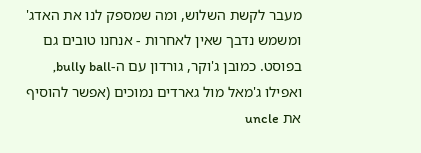מעבר לקשת השלוש, ומה שמספק לנו את האדג' ומשמש נדבך שאין לאחרות - אנחנו טובים גם בפוסט. כמובן ג'וקר, גורדון עם ה-bully ball, ואפילו ג'מאל מול גארדים נמוכים (אפשר להוסיף את uncle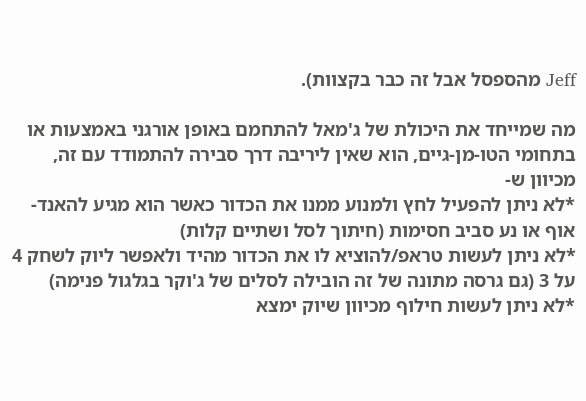Jeff מהספסל אבל זה כבר בקצוות).

מה שמייחד את היכולת של ג'מאל להתחמם באופן אורגני באמצעות או בתחומי הטו-מן-גיים, הוא שאין ליריבה דרך סבירה להתמודד עם זה, מכיוון ש-
*לא ניתן להפעיל לחץ ולמנוע ממנו את הכדור כאשר הוא מגיע להאנד-אוף או נע סביב חסימות (חיתוך לסל ושתיים קלות)
*לא ניתן לעשות טראפ/להוציא לו את הכדור מהיד ולאפשר ליוק לשחק 4 על 3 (גם גרסה מתונה של זה הובילה לסלים של ג'וקר בגלגול פנימה)
*לא ניתן לעשות חילוף מכיוון שיוק ימצא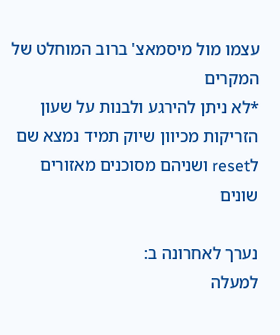עצמו מול מיסמאצ' ברוב המוחלט של המקרים
*לא ניתן להירגע ולבנות על שעון הזריקות מכיוון שיוק תמיד נמצא שם לreset ושניהם מסוכנים מאזורים שונים

נערך לאחרונה ב:
למעלה